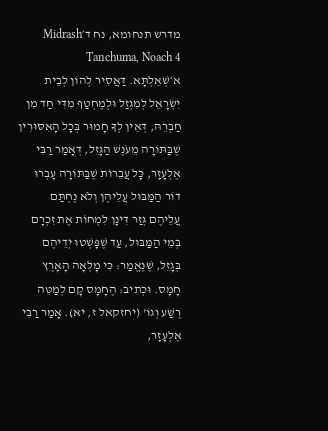מדרש תנחומא, נח ד׳Midrash Tanchuma, Noach 4
א׳שְׁאֵלְתָּא. דַּאֲסִיר לְהוֹן לְבֵית יִשְׂרָאֵל לְמִגְזַל וּלְמֶחְטַף מִדִּי חַד מִן חַבְרֵהּ, דְּאֵין לְךָ חָמוּר בְּכָל הָאִסּוּרִין שֶׁבַּתּוֹרָה מֵעֹנֶשׁ הַגָּזֵל, דְּאָמַר רַבִּי אֶלְעָזָר, כָּל עֲבֵרוֹת שֶׁבַּתּוֹרָה עָבְרוּ דוֹר הַמַּבּוּל עֲלֵיהֶן וְלֹא נֶחְתַּם עֲלֵיהֶם גְּזַר דִּינָן לִמְחוֹת אֶת זִכְרָם בְּמֵי הַמַּבּוּל, עַד שֶׁפָּשְׁטוּ יְדֵיהֶם בְּגָזֵל, שֶׁנֶּאֱמַר: כִּי מָלְאָה הָאָרֶץ חָמָס. וּכְתִיב: הֶחָמָס קָם לְמַטֵּה רֶשַׁע וְגוֹ' (יחזקאל ז, יא). אָמַר רַבִּי אֶלְעָזָר,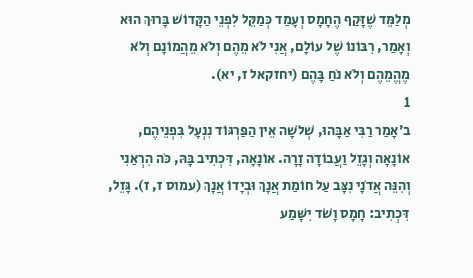מְלַמֵּד שֶׁזָּקַף הֶחָמָס וְעָמַד כְּמַקֵּל לִפְנֵי הַקָּדוֹשׁ בָּרוּךְ הוּא וְאָמַר, רִבּוֹנוֹ שֶׁל עוֹלָם, אֲנִי לֹא מֵהֶם וְלֹא מֵהֲמוֹנָם וְלֹא מֶהֱמֵהֶם וְלֹא נֹחַ בָּהֶם (יחזקאל ז, יא).
1
ב׳אָמַר רַבִּי אַבָּהוּ, שְׁלֹשָה אֵין הַפַּרְגּוֹד נִנְעָל בִּפְנֵיהֶם, אוֹנָאָה וְגָזֵל וַעֲבוֹדָה זָרָה. אוֹנָאָה, דִּכְתִיב בָּהּ, כֹּה הִרְאַנִי וְהִנֵּה אֲדֹנָי נִצָּב עַל חוֹמַת אֲנָךְ וּבְיָדוֹ אֲנָךְ (עמוס ז, ז). גָּזֵל, דִּכְתִיב: חָמָס וָשֹׁד יִשָּׁמַע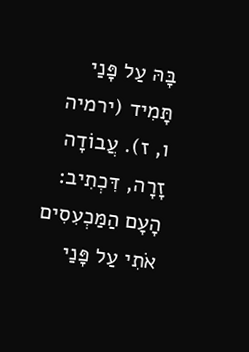בָּהּ עַל פָּנַי תָּמִיד (ירמיה ו, ז). עֲבוֹדָה זָרָה, דִּכְתִיב: הָעָם הַמַּכְעִסִים אֹתִי עַל פָּנַי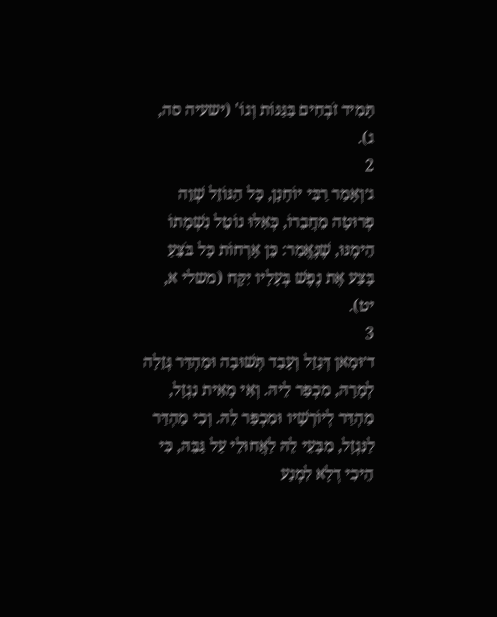תָּמִיד זֹבְחִים בַּגַּנּוֹת וְגוֹ' (ישעיה סה, ג).
2
ג׳וְאָמַר רַבִּי יוֹחָנָן, כָּל הַגּוֹזֵל שְׁוֵה פְרוּטָה מֵחֲבֵרוֹ, כְּאִלּוּ נוֹטֵל נִשְׁמָתוֹ הֵימֶנּוּ, שֶׁנֶּאֱמַר: כֵּן אָרְחוֹת כָּל בֹּצֵעַ בָּצַע אֶת נֶפֶשׁ בְּעָלָיו יִקָּח (משלי א, יט).
3
ד׳וּמָאן דְּגָזַל וְעָבַד תְּשׁוּבָה וּמַהְדַּר גְּזֵלָה לְמָרָהּ, מִכְפַּר לֵיהּ. וְאִי מָאִית נִגְזָל, מַהְדַּר לְיוֹרְשָׁיו וּמִכְפַּר לֵהּ. וְכִי מַהְדַּר לַנִּגְזָל, מִבָּעֵי לֵהּ לַאֲחוּלֵי עַל גַּבֵּהּ, כִּי הֵיכִי דְלָא לִמְנַע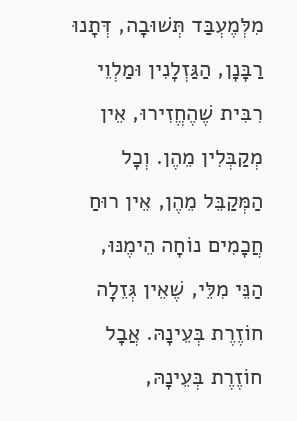מִלְּמֶעְבַּד תְּשׁוּבָה, דְּתָנוּ רַבָּנָן, הַגַּזְלָנִין וּמַלְוֵי רִבִּית שֶׁהֶחֱזִירוּ, אֵין מְקַבְּלִין מֵהֶן. וְכָל הַמְּקַבֵּל מֵהֶן, אֵין רוּחַ חֲכָמִים נוֹחָה הֵימֶנּוּ, הַנֵּי מִלֵּי, שֶׁאֵין גְּזֵלָה חוֹזֶרֶת בְּעֵינָהּ. אֲבָל חוֹזֶרֶת בְּעֵינָהּ,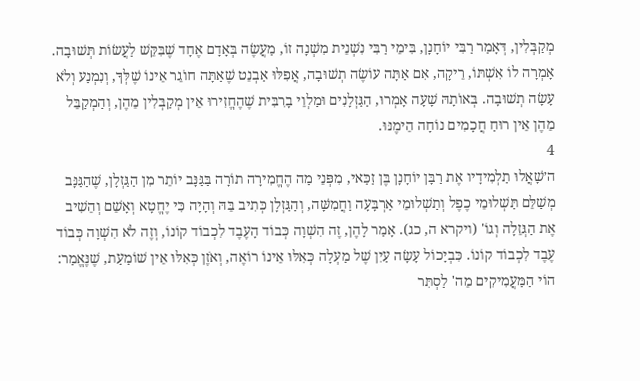מְקַבְּלִין, דְּאָמַר רַבִּי יוֹחָנָן, בִּימֵי רַבִּי נִשְׁנֵית מִשְׁנָה זוֹ, מַעֲשֶׂה בְּאָדָם אֶחָד שֶׁבִּקֵּשׁ לַעֲשׂוֹת תְּשׁוּבָה. אָמְרָה לוֹ אִשְׁתּוֹ, רֵיקָה, אִם אַתָּה עוֹשֶׂה תְשׁוּבָה, אֲפִלּוּ אַבְנֵט שֶׁאַתָּה חוֹגֵר אֵינוֹ שֶׁלְּךָ, וְנִמְנַע וְלֹא עָשָׂה תְשׁוּבָה. בְּאוֹתָהּ שָׁעָה אָמְרוּ, הַגַּזְלָנִים וּמַלְוֵי בָרִבִּית שֶׁהֶחֱזִירוּ אֵין מְקַבְּלִין מֵהֶן, וְהַמְקַבֵּל מֵהֶן אֵין רוּחַ חֲכָמִים נוֹחָה הֵימֶנּוּ.
4
ה׳שָׁאֲלוּ תַלְמִידָיו אֶת רַבָּן יוֹחָנָן בֶּן זַכַּאי, מִפְּנֵי מַה הֶחֱמִירָה תוֹרָה בַּגַּנָּב יוֹתֵר מִן הַגַּזְלָן, שֶׁהַגַּנָּב מְשַׁלֵּם תַּשְׁלוּמֵי כֶפֶל וְתַשְׁלוּמֵי אַרְבָּעָה וַחֲמִשָּׁה, וְהַגַּזְלָן כְּתִיב בֵּהּ וְהָיָה כִּי יֶחֱטָא וְאָשֵׁם וְהֵשִׁיב אֶת הַגְּזֵלָה וְגוֹ' (ויקרא ה, כג). אָמַר לָהֶן, זֶה הִשְׁוָה כְּבוֹד הָעֶבֶד לִכְבוֹד קוֹנוֹ, וְזֶה לֹא הִשְׁוָה כְּבוֹד עֶבֶד לִכְבוֹד קוֹנוֹ. כִּבְיָכוֹל עָשָׂה עַיִן שֶׁל מַעְלָה כְּאִלּוּ אֵינוֹ רוֹאֶה, וְאֹזֶן כְּאִלּוּ אֵין שׁוֹמַעַת, שֶׁנֶּאֱמַר: הוֹי הַמַּעֲמִיקִים מֵה' לַסְתִּר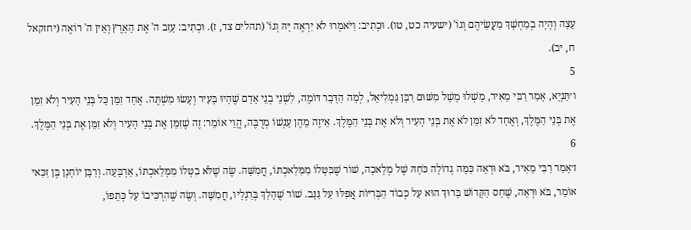עֵצָה וְהָיָה בְמַחְשָׁךְ מַעֲשֵׂיהֶם וְגוֹ' (ישעיה כט, טו). וּכְתִיב: וַיֹּאמְרוּ לֹא יִרְאֶה יָּהּ וְגוֹ' (תהלים צד, ז). וּכְתִיב: עָזַב ה' אֶת הָאָרֶץ וְאֵין ה' רוֹאֶה (יחזקאל ח, יב).
5
ו׳תַּנְיָא, אָמַר רַבִּי מֵאִיר, מָשְׁלוּ מָשָׁל מִשּׁוּם רַבָּן גַּמְלִיאֵל, לְמָה הַדָּבָר דּוֹמֶה, לִשְׁנֵי בְנֵי אָדָם שֶׁהָיוּ בָּעִיר וְעָשׂוּ מִשְׁתֶּה. אֶחָד זִמֵּן כָּל בְּנֵי הָעִיר וְלֹא זִמֵּן אֶת בְּנֵי הַמֶּלֶךְ, וְאֶחָד לֹא זִמֵּן לֹא אֶת בְּנֵי הָעִיר וְלֹא אֶת בְּנֵי הַמֶּלֶךְ. אֵיזֶה מֵהֶן עָנְשׁוֹ מְרֻבֶּה, הֱוֵי אוֹמֵר: זֶה שֶׁזִּמֵּן אֶת בְּנֵי הָעִיר וְלֹא זִמֵּן אֶת בְּנֵי הַמֶּלֶךְ.
6
ז׳אָמַר רַבִּי מֵאִיר, בֹּא וּרְאֵה כַּמָּה גְדוֹלָה כֹּחָהּ שֶׁל מְלָאכָה, שׁוֹר שֶׁבִּטְּלוֹ מִמִּלַאכְתּוֹ, חֲמִשָּׁה. שֶׂה שֶׁלֹּא בִטְּלוֹ מִמְּלַאכְתּוֹ, אַרְבָּעָה. וְרַבָּן יוֹחָנָן בֶּן זַכַּאי אוֹמֵר, בֹּא וּרְאֵה, שֶׁחָס הַקָּדוֹשׁ בָּרוּךְ הוּא עַל כְּבוֹד הַבְּרִיּוֹת אֲפִלּוּ עַל גַּנָּב. שׁוֹר שֶׁהָלַךְ בְּרַגְלָיו, חֲמִשָּׁה. וְשֶׂה שֶׁהִרְכִּיבוֹ עַל כְּתֵפוֹ,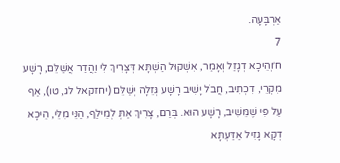אַרְבָּעָה.
7
ח׳וְהֵיכָא דְגָזַל וְאָמַר, אִשְׁקוּל הַשְׁתָּא דְּצָרִיךְ לִי וַהֲדַר אֲשַׁלֵּם, רָשָׁע מִקְרֵי, דִכְתִיב, חֲבֹל יָשִׁיב רָשָׁע גְּזֵלָה יְשַׁלֵּם (יחזקאל לג, טו), אַף עַל פִּי שֶׁמֵּשִׁיב, רָשָׁע הוּא. בְּרַם, צָרִיךְ אַתְּ לְמֵילַף, הַנֵּי מִלֵּי, הֵיכָא דְקָא גָזִיל אַדַּעְתָּא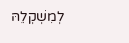לְמִשְׁקְלֵהּ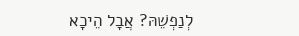לְנַפְשֵׁהּ? אֲבָל הֵיכָא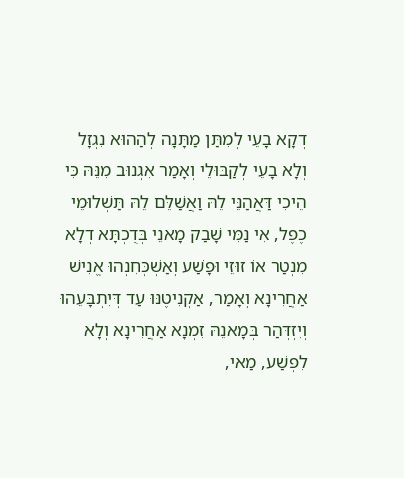דְקָא בָעֵי לְמִתַּן מַתָּנָה לְהַהוּא נִגְזָל וְלָא בָעֵי לְקַבּוּלֵי וְאָמַר אִגְנוּב מִנֵּהּ כִּי הֵיכִי דַּאֲהַנֵּי לֵהּ וַאֲשַׁלֵּם לֵהּ תַּשְׁלוּמֵי כֶפֶל, אִי נַמִּי שָׁבַק מָאנֵי בְּדֻכְתָּא דְלָא מִנְטַר אוֹ זוּזֵי וּפָשַׁע וְאַשְׁכְּחִנְהוּ אֱנִישׁ אַחֲרִינָא וְאָמַר, אַקְנִיטֶנּוּ עַד דְּיִתְבָּעֵהוּ וְיִזְדְּהַר בְּמָאנֵהּ זִמְנָא אַחֲרִינָא וְלָא לִפְשַׁע, מַאי,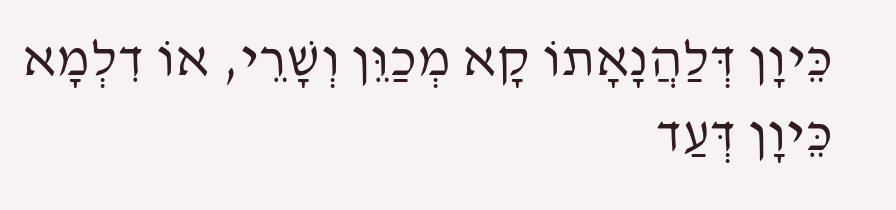כֵּיוָן דְּלַהֲנָאָתוֹ קָא מְכַוֵּן וְשָׁרֵי, אוֹ דִלְמָא כֵּיוָן דְּעַד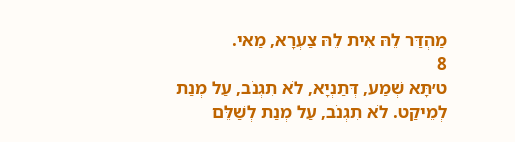מַהְדַּר לֵהּ אִית לֵהּ צַעְרָא, מַאי.
8
ט׳תָּא שְׁמַע, דְּתַנְיָא, לֹא תִגְנֹב, עַל מְנַת לְמֵיקַט. לֹא תִגְנֹב, עַל מְנַת לְשַׁלֵּם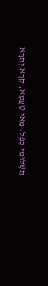תַּשְׁלוּמֵי כֶפֶל. מַאי טַעֲמָא, קְרָא יְתֵרָא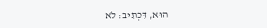הוּא, דִּכְתִיב: לֹא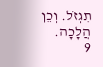תִגְזֹל. וְכֵן הֲלָכָה.
9